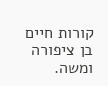קורות חיים
בן ציפורה ומשה.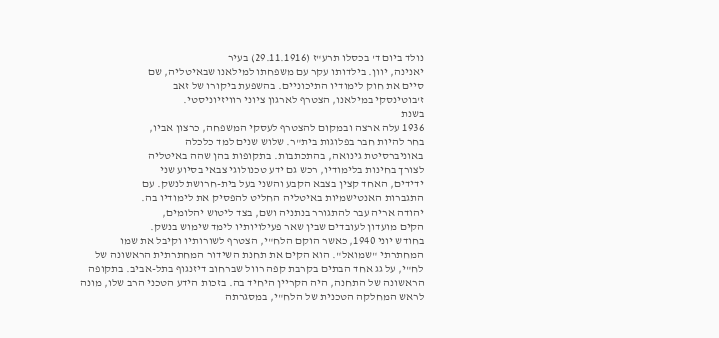נולד ביום ד' בכסלו תרע"ז (29.11.1916) בעיר
יאנינה, יוון. בילדותו עקר עם משפחתו למילאנו שבאיטליה, שם
סיים את חוק לימודיו התיכוניים. בהשפעת ביקורו של זאב
ז'בוטינסקי במילאנו, הצטרף לארגון ציוני רוויזיוניסטי.
בשנת
1936 עלה ארצה ובמקום להצטרף לעסקי המשפחה, כרצון אביו,
בחר להיות חבר בפלוגות בית"ר. שלוש שנים למד כלכלה
באוניברסיטת גינואה, בהתכתבות. בתקופות בהן שהה באיטליה
לצורך בחינות בלימודיו, רכש גם ידע טכנולוגי צבאי בסיוע שני
ידידים, האחד קצין בצבא הקבע והשני בעל בית-חרושת לנשק. עם
התגברות האנטישמיות באיטליה החליט להפסיק את לימודיו בה.
יהודה אריה עבר להתגורר בנתניה ושם, בצד ליטוש יהלומים,
הקים מועדון לעובדים שבין שאר פעילויותיו לימד שימוש בנשק.
בחודש יוני 1940, כאשר הוקם הלח"י, הצטרף לשורותיו וקיבל את שמו המחתרתי "שמואל". הוא הקים את תחנת השידור המחתרתית הראשונה של לח"י, על גג אחד הבתים בקרבת קפה רוול שברחוב דיזנגוף בתל-אביב. בתקופה הראשונה של התחנה, היה הקריין היחיד בה. בזכות הידע הטכני הרב שלו, מונה לראש המחלקה הטכנית של הלח"י, במסגרתה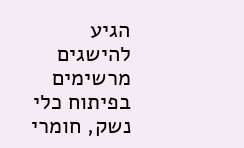הגיע להישגים מרשימים בפיתוח כלי נשק, חומרי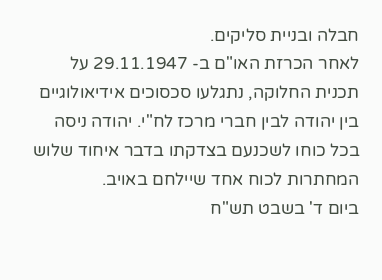חבלה ובניית סליקים.
לאחר הכרזת האו"ם ב- 29.11.1947 על תכנית החלוקה, נתגלעו סכסוכים אידיאולוגיים בין יהודה לבין חברי מרכז לח"י. יהודה ניסה בכל כוחו לשכנעם בצדקתו בדבר איחוד שלוש המחתרות לכוח אחד שיילחם באויב.
ביום ד' בשבט תש"ח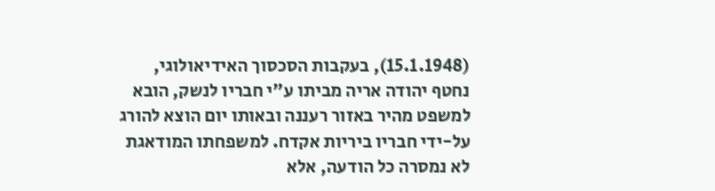(15.1.1948), בעקבות הסכסוך האידיאולוגי, נחטף יהודה אריה מביתו ע"י חבריו לנשק, הובא למשפט מהיר באזור רעננה ובאותו יום הוצא להורג על-ידי חבריו ביריות אקדח. למשפחתו המודאגת לא נמסרה כל הודעה, אלא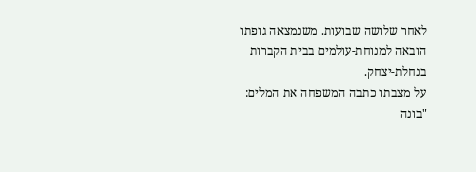לאחר שלושה שבועות. משנמצאה גופתו הובאה למנוחת-עולמים בבית הקברות בנחלת-יצחק.
על מצבתו כתבה המשפחה את המלים:
"בונה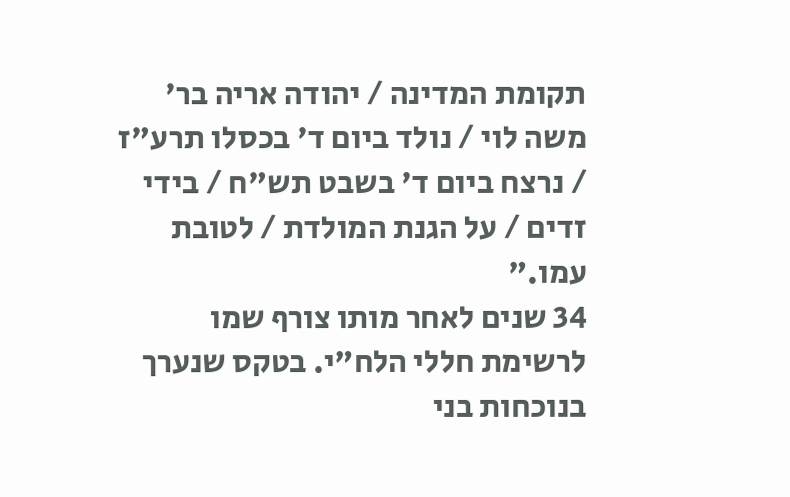תקומת המדינה / יהודה אריה בר' משה לוי / נולד ביום ד' בכסלו תרע"ז / נרצח ביום ד' בשבט תש"ח / בידי זדים / על הגנת המולדת / לטובת עמו."
34 שנים לאחר מותו צורף שמו לרשימת חללי הלח"י. בטקס שנערך בנוכחות בני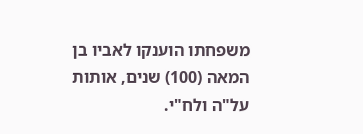משפחתו הוענקו לאביו בן המאה (100) שנים, אותות על"ה ולח"י.